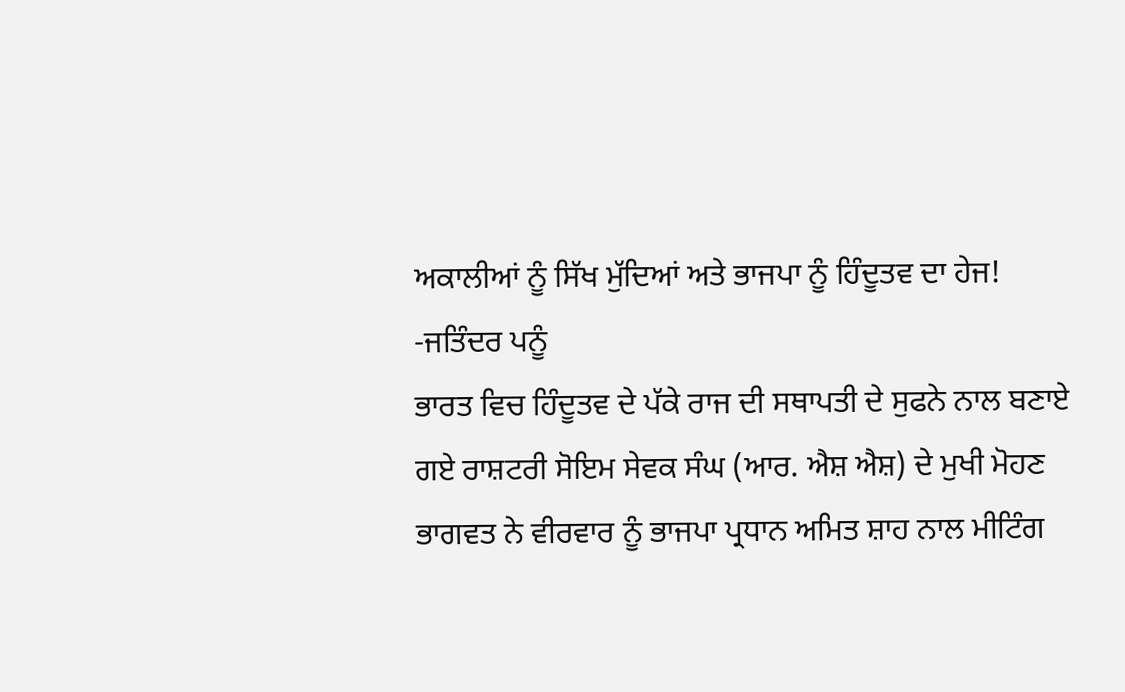ਅਕਾਲੀਆਂ ਨੂੰ ਸਿੱਖ ਮੁੱਦਿਆਂ ਅਤੇ ਭਾਜਪਾ ਨੂੰ ਹਿੰਦੂਤਵ ਦਾ ਹੇਜ!
-ਜਤਿੰਦਰ ਪਨੂੰ
ਭਾਰਤ ਵਿਚ ਹਿੰਦੂਤਵ ਦੇ ਪੱਕੇ ਰਾਜ ਦੀ ਸਥਾਪਤੀ ਦੇ ਸੁਫਨੇ ਨਾਲ ਬਣਾਏ ਗਏ ਰਾਸ਼ਟਰੀ ਸੋਇਮ ਸੇਵਕ ਸੰਘ (ਆਰ. ਐਸ਼ ਐਸ਼) ਦੇ ਮੁਖੀ ਮੋਹਣ ਭਾਗਵਤ ਨੇ ਵੀਰਵਾਰ ਨੂੰ ਭਾਜਪਾ ਪ੍ਰਧਾਨ ਅਮਿਤ ਸ਼ਾਹ ਨਾਲ ਮੀਟਿੰਗ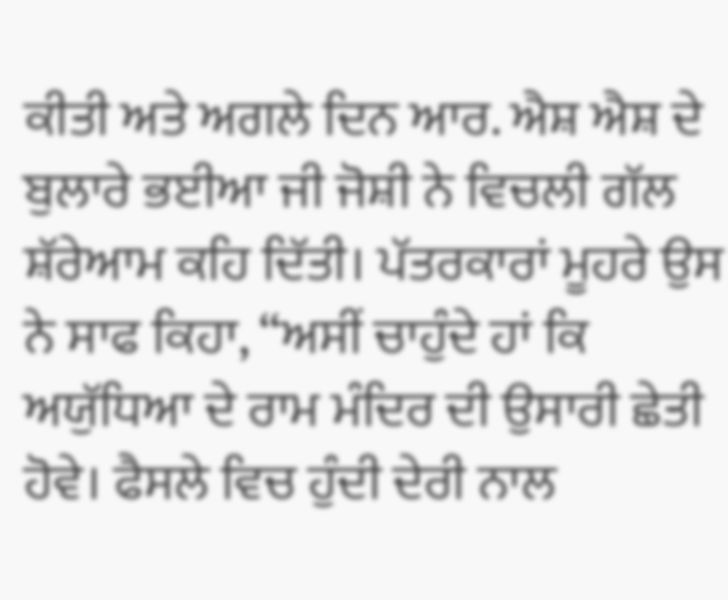ਕੀਤੀ ਅਤੇ ਅਗਲੇ ਦਿਨ ਆਰ. ਐਸ਼ ਐਸ਼ ਦੇ ਬੁਲਾਰੇ ਭਈਆ ਜੀ ਜੋਸ਼ੀ ਨੇ ਵਿਚਲੀ ਗੱਲ ਸ਼ੱਰੇਆਮ ਕਹਿ ਦਿੱਤੀ। ਪੱਤਰਕਾਰਾਂ ਮੂਹਰੇ ਉਸ ਨੇ ਸਾਫ ਕਿਹਾ, “ਅਸੀਂ ਚਾਹੁੰਦੇ ਹਾਂ ਕਿ ਅਯੁੱਧਿਆ ਦੇ ਰਾਮ ਮੰਦਿਰ ਦੀ ਉਸਾਰੀ ਛੇਤੀ ਹੋਵੇ। ਫੈਸਲੇ ਵਿਚ ਹੁੰਦੀ ਦੇਰੀ ਨਾਲ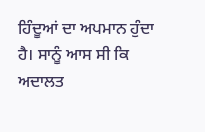ਹਿੰਦੂਆਂ ਦਾ ਅਪਮਾਨ ਹੁੰਦਾ ਹੈ। ਸਾਨੂੰ ਆਸ ਸੀ ਕਿ ਅਦਾਲਤ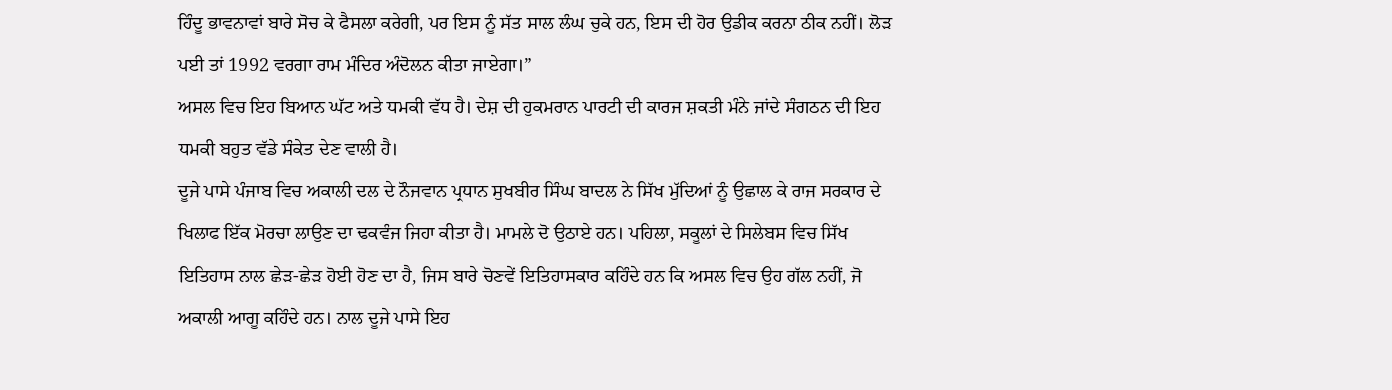ਹਿੰਦੂ ਭਾਵਨਾਵਾਂ ਬਾਰੇ ਸੋਚ ਕੇ ਫੈਸਲਾ ਕਰੇਗੀ, ਪਰ ਇਸ ਨੂੰ ਸੱਤ ਸਾਲ ਲੰਘ ਚੁਕੇ ਹਨ, ਇਸ ਦੀ ਹੋਰ ਉਡੀਕ ਕਰਨਾ ਠੀਕ ਨਹੀਂ। ਲੋੜ ਪਈ ਤਾਂ 1992 ਵਰਗਾ ਰਾਮ ਮੰਦਿਰ ਅੰਦੋਲਨ ਕੀਤਾ ਜਾਏਗਾ।”
ਅਸਲ ਵਿਚ ਇਹ ਬਿਆਨ ਘੱਟ ਅਤੇ ਧਮਕੀ ਵੱਧ ਹੈ। ਦੇਸ਼ ਦੀ ਹੁਕਮਰਾਨ ਪਾਰਟੀ ਦੀ ਕਾਰਜ ਸ਼ਕਤੀ ਮੰਨੇ ਜਾਂਦੇ ਸੰਗਠਨ ਦੀ ਇਹ ਧਮਕੀ ਬਹੁਤ ਵੱਡੇ ਸੰਕੇਤ ਦੇਣ ਵਾਲੀ ਹੈ।
ਦੂਜੇ ਪਾਸੇ ਪੰਜਾਬ ਵਿਚ ਅਕਾਲੀ ਦਲ ਦੇ ਨੌਜਵਾਨ ਪ੍ਰਧਾਨ ਸੁਖਬੀਰ ਸਿੰਘ ਬਾਦਲ ਨੇ ਸਿੱਖ ਮੁੱਦਿਆਂ ਨੂੰ ਉਛਾਲ ਕੇ ਰਾਜ ਸਰਕਾਰ ਦੇ ਖਿਲਾਫ ਇੱਕ ਮੋਰਚਾ ਲਾਉਣ ਦਾ ਢਕਵੰਜ ਜਿਹਾ ਕੀਤਾ ਹੈ। ਮਾਮਲੇ ਦੋ ਉਠਾਏ ਹਨ। ਪਹਿਲਾ, ਸਕੂਲਾਂ ਦੇ ਸਿਲੇਬਸ ਵਿਚ ਸਿੱਖ ਇਤਿਹਾਸ ਨਾਲ ਛੇੜ-ਛੇੜ ਹੋਈ ਹੋਣ ਦਾ ਹੈ, ਜਿਸ ਬਾਰੇ ਚੋਣਵੇਂ ਇਤਿਹਾਸਕਾਰ ਕਹਿੰਦੇ ਹਨ ਕਿ ਅਸਲ ਵਿਚ ਉਹ ਗੱਲ ਨਹੀਂ, ਜੋ ਅਕਾਲੀ ਆਗੂ ਕਹਿੰਦੇ ਹਨ। ਨਾਲ ਦੂਜੇ ਪਾਸੇ ਇਹ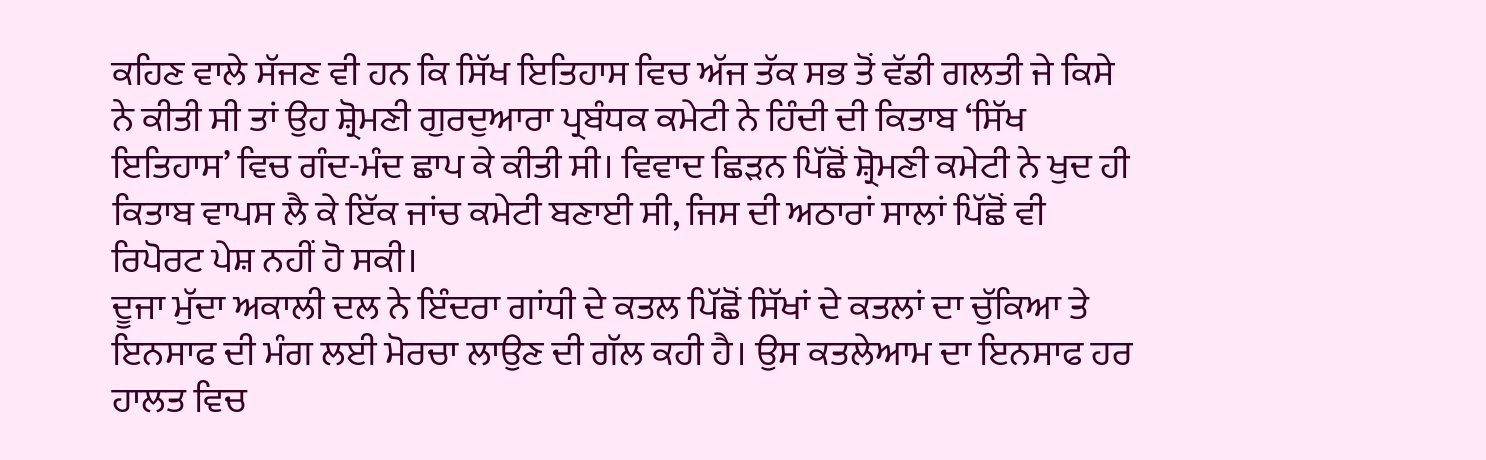ਕਹਿਣ ਵਾਲੇ ਸੱਜਣ ਵੀ ਹਨ ਕਿ ਸਿੱਖ ਇਤਿਹਾਸ ਵਿਚ ਅੱਜ ਤੱਕ ਸਭ ਤੋਂ ਵੱਡੀ ਗਲਤੀ ਜੇ ਕਿਸੇ ਨੇ ਕੀਤੀ ਸੀ ਤਾਂ ਉਹ ਸ਼੍ਰੋਮਣੀ ਗੁਰਦੁਆਰਾ ਪ੍ਰਬੰਧਕ ਕਮੇਟੀ ਨੇ ਹਿੰਦੀ ਦੀ ਕਿਤਾਬ ‘ਸਿੱਖ ਇਤਿਹਾਸ’ ਵਿਚ ਗੰਦ-ਮੰਦ ਛਾਪ ਕੇ ਕੀਤੀ ਸੀ। ਵਿਵਾਦ ਛਿੜਨ ਪਿੱਛੋਂ ਸ਼੍ਰੋਮਣੀ ਕਮੇਟੀ ਨੇ ਖੁਦ ਹੀ ਕਿਤਾਬ ਵਾਪਸ ਲੈ ਕੇ ਇੱਕ ਜਾਂਚ ਕਮੇਟੀ ਬਣਾਈ ਸੀ, ਜਿਸ ਦੀ ਅਠਾਰਾਂ ਸਾਲਾਂ ਪਿੱਛੋਂ ਵੀ ਰਿਪੋਰਟ ਪੇਸ਼ ਨਹੀਂ ਹੋ ਸਕੀ।
ਦੂਜਾ ਮੁੱਦਾ ਅਕਾਲੀ ਦਲ ਨੇ ਇੰਦਰਾ ਗਾਂਧੀ ਦੇ ਕਤਲ ਪਿੱਛੋਂ ਸਿੱਖਾਂ ਦੇ ਕਤਲਾਂ ਦਾ ਚੁੱਕਿਆ ਤੇ ਇਨਸਾਫ ਦੀ ਮੰਗ ਲਈ ਮੋਰਚਾ ਲਾਉਣ ਦੀ ਗੱਲ ਕਹੀ ਹੈ। ਉਸ ਕਤਲੇਆਮ ਦਾ ਇਨਸਾਫ ਹਰ ਹਾਲਤ ਵਿਚ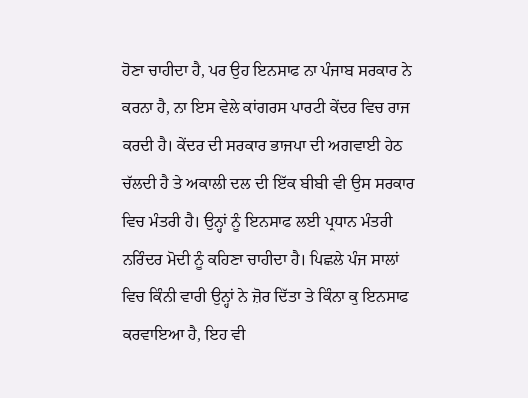ਹੋਣਾ ਚਾਹੀਦਾ ਹੈ, ਪਰ ਉਹ ਇਨਸਾਫ ਨਾ ਪੰਜਾਬ ਸਰਕਾਰ ਨੇ ਕਰਨਾ ਹੈ, ਨਾ ਇਸ ਵੇਲੇ ਕਾਂਗਰਸ ਪਾਰਟੀ ਕੇਂਦਰ ਵਿਚ ਰਾਜ ਕਰਦੀ ਹੈ। ਕੇਂਦਰ ਦੀ ਸਰਕਾਰ ਭਾਜਪਾ ਦੀ ਅਗਵਾਈ ਹੇਠ ਚੱਲਦੀ ਹੈ ਤੇ ਅਕਾਲੀ ਦਲ ਦੀ ਇੱਕ ਬੀਬੀ ਵੀ ਉਸ ਸਰਕਾਰ ਵਿਚ ਮੰਤਰੀ ਹੈ। ਉਨ੍ਹਾਂ ਨੂੰ ਇਨਸਾਫ ਲਈ ਪ੍ਰਧਾਨ ਮੰਤਰੀ ਨਰਿੰਦਰ ਮੋਦੀ ਨੂੰ ਕਹਿਣਾ ਚਾਹੀਦਾ ਹੈ। ਪਿਛਲੇ ਪੰਜ ਸਾਲਾਂ ਵਿਚ ਕਿੰਨੀ ਵਾਰੀ ਉਨ੍ਹਾਂ ਨੇ ਜ਼ੋਰ ਦਿੱਤਾ ਤੇ ਕਿੰਨਾ ਕੁ ਇਨਸਾਫ ਕਰਵਾਇਆ ਹੈ, ਇਹ ਵੀ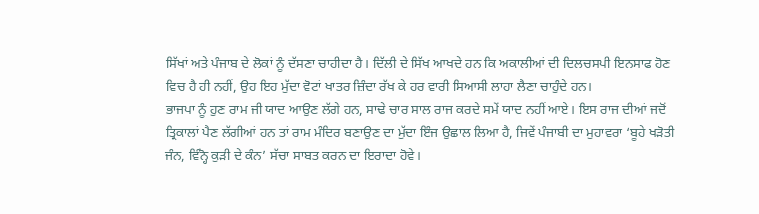ਸਿੱਖਾਂ ਅਤੇ ਪੰਜਾਬ ਦੇ ਲੋਕਾਂ ਨੂੰ ਦੱਸਣਾ ਚਾਹੀਦਾ ਹੈ। ਦਿੱਲੀ ਦੇ ਸਿੱਖ ਆਖਦੇ ਹਨ ਕਿ ਅਕਾਲੀਆਂ ਦੀ ਦਿਲਚਸਪੀ ਇਨਸਾਫ ਹੋਣ ਵਿਚ ਹੈ ਹੀ ਨਹੀਂ, ਉਹ ਇਹ ਮੁੱਦਾ ਵੋਟਾਂ ਖਾਤਰ ਜ਼ਿੰਦਾ ਰੱਖ ਕੇ ਹਰ ਵਾਰੀ ਸਿਆਸੀ ਲਾਹਾ ਲੈਣਾ ਚਾਹੁੰਦੇ ਹਨ।
ਭਾਜਪਾ ਨੂੰ ਹੁਣ ਰਾਮ ਜੀ ਯਾਦ ਆਉਣ ਲੱਗੇ ਹਨ, ਸਾਢੇ ਚਾਰ ਸਾਲ ਰਾਜ ਕਰਦੇ ਸਮੇਂ ਯਾਦ ਨਹੀਂ ਆਏ। ਇਸ ਰਾਜ ਦੀਆਂ ਜਦੋਂ ਤ੍ਰਿਕਾਲਾਂ ਪੈਣ ਲੱਗੀਆਂ ਹਨ ਤਾਂ ਰਾਮ ਮੰਦਿਰ ਬਣਾਉਣ ਦਾ ਮੁੱਦਾ ਇੰਜ ਉਛਾਲ ਲਿਆ ਹੈ, ਜਿਵੇਂ ਪੰਜਾਬੀ ਦਾ ਮੁਹਾਵਰਾ ‘ਬੂਹੇ ਖੜੋਤੀ ਜੰਨ, ਵਿੰਨ੍ਹੋ ਕੁੜੀ ਦੇ ਕੰਨ’ ਸੱਚਾ ਸਾਬਤ ਕਰਨ ਦਾ ਇਰਾਦਾ ਹੋਵੇ।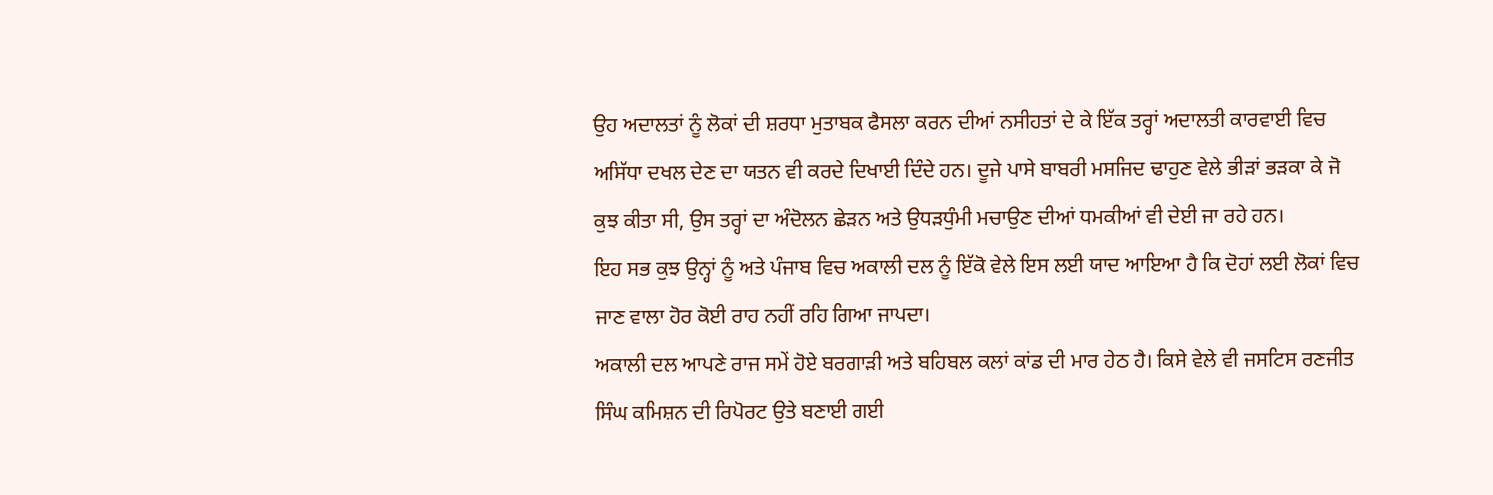ਉਹ ਅਦਾਲਤਾਂ ਨੂੰ ਲੋਕਾਂ ਦੀ ਸ਼ਰਧਾ ਮੁਤਾਬਕ ਫੈਸਲਾ ਕਰਨ ਦੀਆਂ ਨਸੀਹਤਾਂ ਦੇ ਕੇ ਇੱਕ ਤਰ੍ਹਾਂ ਅਦਾਲਤੀ ਕਾਰਵਾਈ ਵਿਚ ਅਸਿੱਧਾ ਦਖਲ ਦੇਣ ਦਾ ਯਤਨ ਵੀ ਕਰਦੇ ਦਿਖਾਈ ਦਿੰਦੇ ਹਨ। ਦੂਜੇ ਪਾਸੇ ਬਾਬਰੀ ਮਸਜਿਦ ਢਾਹੁਣ ਵੇਲੇ ਭੀੜਾਂ ਭੜਕਾ ਕੇ ਜੋ ਕੁਝ ਕੀਤਾ ਸੀ, ਉਸ ਤਰ੍ਹਾਂ ਦਾ ਅੰਦੋਲਨ ਛੇੜਨ ਅਤੇ ਉਧੜਧੁੰਮੀ ਮਚਾਉਣ ਦੀਆਂ ਧਮਕੀਆਂ ਵੀ ਦੇਈ ਜਾ ਰਹੇ ਹਨ।
ਇਹ ਸਭ ਕੁਝ ਉਨ੍ਹਾਂ ਨੂੰ ਅਤੇ ਪੰਜਾਬ ਵਿਚ ਅਕਾਲੀ ਦਲ ਨੂੰ ਇੱਕੋ ਵੇਲੇ ਇਸ ਲਈ ਯਾਦ ਆਇਆ ਹੈ ਕਿ ਦੋਹਾਂ ਲਈ ਲੋਕਾਂ ਵਿਚ ਜਾਣ ਵਾਲਾ ਹੋਰ ਕੋਈ ਰਾਹ ਨਹੀਂ ਰਹਿ ਗਿਆ ਜਾਪਦਾ।
ਅਕਾਲੀ ਦਲ ਆਪਣੇ ਰਾਜ ਸਮੇਂ ਹੋਏ ਬਰਗਾੜੀ ਅਤੇ ਬਹਿਬਲ ਕਲਾਂ ਕਾਂਡ ਦੀ ਮਾਰ ਹੇਠ ਹੈ। ਕਿਸੇ ਵੇਲੇ ਵੀ ਜਸਟਿਸ ਰਣਜੀਤ ਸਿੰਘ ਕਮਿਸ਼ਨ ਦੀ ਰਿਪੋਰਟ ਉਤੇ ਬਣਾਈ ਗਈ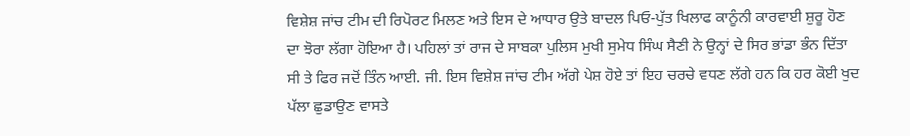ਵਿਸ਼ੇਸ਼ ਜਾਂਚ ਟੀਮ ਦੀ ਰਿਪੋਰਟ ਮਿਲਣ ਅਤੇ ਇਸ ਦੇ ਆਧਾਰ ਉਤੇ ਬਾਦਲ ਪਿਓ-ਪੁੱਤ ਖਿਲਾਫ ਕਾਨੂੰਨੀ ਕਾਰਵਾਈ ਸ਼ੁਰੂ ਹੋਣ ਦਾ ਝੋਰਾ ਲੱਗਾ ਹੋਇਆ ਹੈ। ਪਹਿਲਾਂ ਤਾਂ ਰਾਜ ਦੇ ਸਾਬਕਾ ਪੁਲਿਸ ਮੁਖੀ ਸੁਮੇਧ ਸਿੰਘ ਸੈਣੀ ਨੇ ਉਨ੍ਹਾਂ ਦੇ ਸਿਰ ਭਾਂਡਾ ਭੰਨ ਦਿੱਤਾ ਸੀ ਤੇ ਫਿਰ ਜਦੋਂ ਤਿੰਨ ਆਈ. ਜੀ. ਇਸ ਵਿਸ਼ੇਸ਼ ਜਾਂਚ ਟੀਮ ਅੱਗੇ ਪੇਸ਼ ਹੋਏ ਤਾਂ ਇਹ ਚਰਚੇ ਵਧਣ ਲੱਗੇ ਹਨ ਕਿ ਹਰ ਕੋਈ ਖੁਦ ਪੱਲਾ ਛੁਡਾਉਣ ਵਾਸਤੇ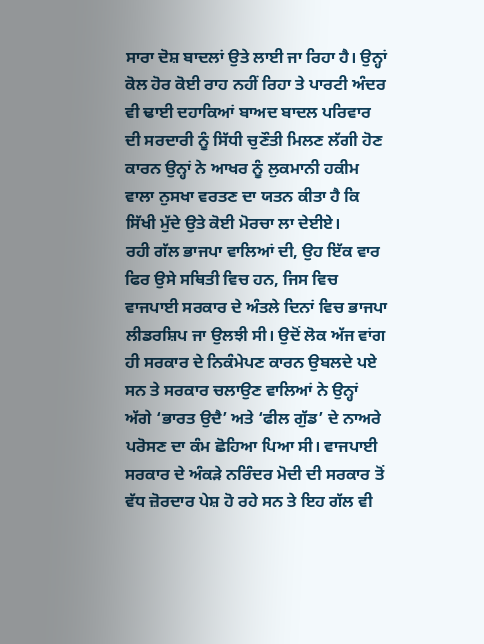ਸਾਰਾ ਦੋਸ਼ ਬਾਦਲਾਂ ਉਤੇ ਲਾਈ ਜਾ ਰਿਹਾ ਹੈ। ਉਨ੍ਹਾਂ ਕੋਲ ਹੋਰ ਕੋਈ ਰਾਹ ਨਹੀਂ ਰਿਹਾ ਤੇ ਪਾਰਟੀ ਅੰਦਰ ਵੀ ਢਾਈ ਦਹਾਕਿਆਂ ਬਾਅਦ ਬਾਦਲ ਪਰਿਵਾਰ ਦੀ ਸਰਦਾਰੀ ਨੂੰ ਸਿੱਧੀ ਚੁਣੌਤੀ ਮਿਲਣ ਲੱਗੀ ਹੋਣ ਕਾਰਨ ਉਨ੍ਹਾਂ ਨੇ ਆਖਰ ਨੂੰ ਲੁਕਮਾਨੀ ਹਕੀਮ ਵਾਲਾ ਨੁਸਖਾ ਵਰਤਣ ਦਾ ਯਤਨ ਕੀਤਾ ਹੈ ਕਿ ਸਿੱਖੀ ਮੁੱਦੇ ਉਤੇ ਕੋਈ ਮੋਰਚਾ ਲਾ ਦੇਈਏ।
ਰਹੀ ਗੱਲ ਭਾਜਪਾ ਵਾਲਿਆਂ ਦੀ, ਉਹ ਇੱਕ ਵਾਰ ਫਿਰ ਉਸੇ ਸਥਿਤੀ ਵਿਚ ਹਨ, ਜਿਸ ਵਿਚ ਵਾਜਪਾਈ ਸਰਕਾਰ ਦੇ ਅੰਤਲੇ ਦਿਨਾਂ ਵਿਚ ਭਾਜਪਾ ਲੀਡਰਸ਼ਿਪ ਜਾ ਉਲਝੀ ਸੀ। ਉਦੋਂ ਲੋਕ ਅੱਜ ਵਾਂਗ ਹੀ ਸਰਕਾਰ ਦੇ ਨਿਕੰਮੇਪਣ ਕਾਰਨ ਉਬਲਦੇ ਪਏ ਸਨ ਤੇ ਸਰਕਾਰ ਚਲਾਉਣ ਵਾਲਿਆਂ ਨੇ ਉਨ੍ਹਾਂ ਅੱਗੇ ‘ਭਾਰਤ ਉਦੈ’ ਅਤੇ ‘ਫੀਲ ਗੁੱਡ’ ਦੇ ਨਾਅਰੇ ਪਰੋਸਣ ਦਾ ਕੰਮ ਛੋਹਿਆ ਪਿਆ ਸੀ। ਵਾਜਪਾਈ ਸਰਕਾਰ ਦੇ ਅੰਕੜੇ ਨਰਿੰਦਰ ਮੋਦੀ ਦੀ ਸਰਕਾਰ ਤੋਂ ਵੱਧ ਜ਼ੋਰਦਾਰ ਪੇਸ਼ ਹੋ ਰਹੇ ਸਨ ਤੇ ਇਹ ਗੱਲ ਵੀ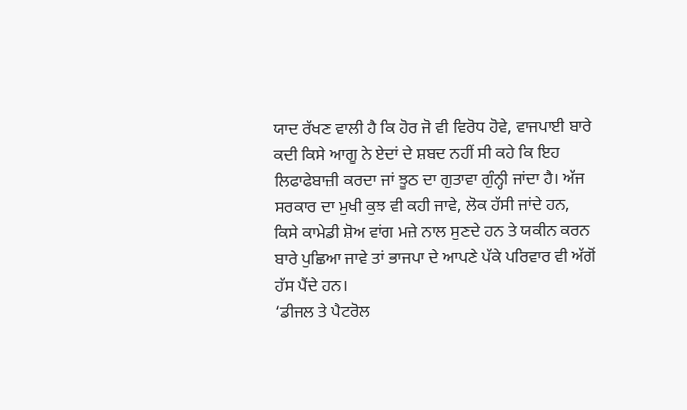ਯਾਦ ਰੱਖਣ ਵਾਲੀ ਹੈ ਕਿ ਹੋਰ ਜੋ ਵੀ ਵਿਰੋਧ ਹੋਵੇ, ਵਾਜਪਾਈ ਬਾਰੇ ਕਦੀ ਕਿਸੇ ਆਗੂ ਨੇ ਏਦਾਂ ਦੇ ਸ਼ਬਦ ਨਹੀਂ ਸੀ ਕਹੇ ਕਿ ਇਹ ਲਿਫਾਫੇਬਾਜ਼ੀ ਕਰਦਾ ਜਾਂ ਝੂਠ ਦਾ ਗੁਤਾਵਾ ਗੁੰਨ੍ਹੀ ਜਾਂਦਾ ਹੈ। ਅੱਜ ਸਰਕਾਰ ਦਾ ਮੁਖੀ ਕੁਝ ਵੀ ਕਹੀ ਜਾਵੇ, ਲੋਕ ਹੱਸੀ ਜਾਂਦੇ ਹਨ, ਕਿਸੇ ਕਾਮੇਡੀ ਸ਼ੋਅ ਵਾਂਗ ਮਜ਼ੇ ਨਾਲ ਸੁਣਦੇ ਹਨ ਤੇ ਯਕੀਨ ਕਰਨ ਬਾਰੇ ਪੁਛਿਆ ਜਾਵੇ ਤਾਂ ਭਾਜਪਾ ਦੇ ਆਪਣੇ ਪੱਕੇ ਪਰਿਵਾਰ ਵੀ ਅੱਗੋਂ ਹੱਸ ਪੈਂਦੇ ਹਨ।
‘ਡੀਜਲ ਤੇ ਪੈਟਰੋਲ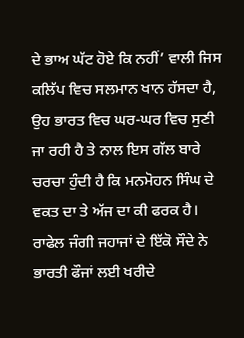ਦੇ ਭਾਅ ਘੱਟ ਹੋਏ ਕਿ ਨਹੀਂ’ ਵਾਲੀ ਜਿਸ ਕਲਿੱਪ ਵਿਚ ਸਲਮਾਨ ਖਾਨ ਹੱਸਦਾ ਹੈ, ਉਹ ਭਾਰਤ ਵਿਚ ਘਰ-ਘਰ ਵਿਚ ਸੁਣੀ ਜਾ ਰਹੀ ਹੈ ਤੇ ਨਾਲ ਇਸ ਗੱਲ ਬਾਰੇ ਚਰਚਾ ਹੁੰਦੀ ਹੈ ਕਿ ਮਨਮੋਹਨ ਸਿੰਘ ਦੇ ਵਕਤ ਦਾ ਤੇ ਅੱਜ ਦਾ ਕੀ ਫਰਕ ਹੈ। ਰਾਫੇਲ ਜੰਗੀ ਜਹਾਜਾਂ ਦੇ ਇੱਕੋ ਸੌਦੇ ਨੇ ਭਾਰਤੀ ਫੌਜਾਂ ਲਈ ਖਰੀਦੇ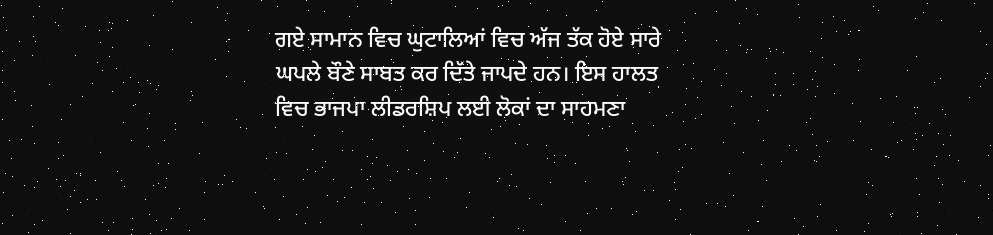ਗਏ ਸਾਮਾਨ ਵਿਚ ਘੁਟਾਲਿਆਂ ਵਿਚ ਅੱਜ ਤੱਕ ਹੋਏ ਸਾਰੇ ਘਪਲੇ ਬੌਣੇ ਸਾਬਤ ਕਰ ਦਿੱਤੇ ਜਾਪਦੇ ਹਨ। ਇਸ ਹਾਲਤ ਵਿਚ ਭਾਜਪਾ ਲੀਡਰਸ਼ਿਪ ਲਈ ਲੋਕਾਂ ਦਾ ਸਾਹਮਣਾ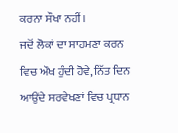ਕਰਨਾ ਸੌਖਾ ਨਹੀਂ।
ਜਦੋਂ ਲੋਕਾਂ ਦਾ ਸਾਹਮਣਾ ਕਰਨ ਵਿਚ ਔਖ ਹੁੰਦੀ ਹੋਵੇ, ਨਿੱਤ ਦਿਨ ਆਉਂਦੇ ਸਰਵੇਖਣਾਂ ਵਿਚ ਪ੍ਰਧਾਨ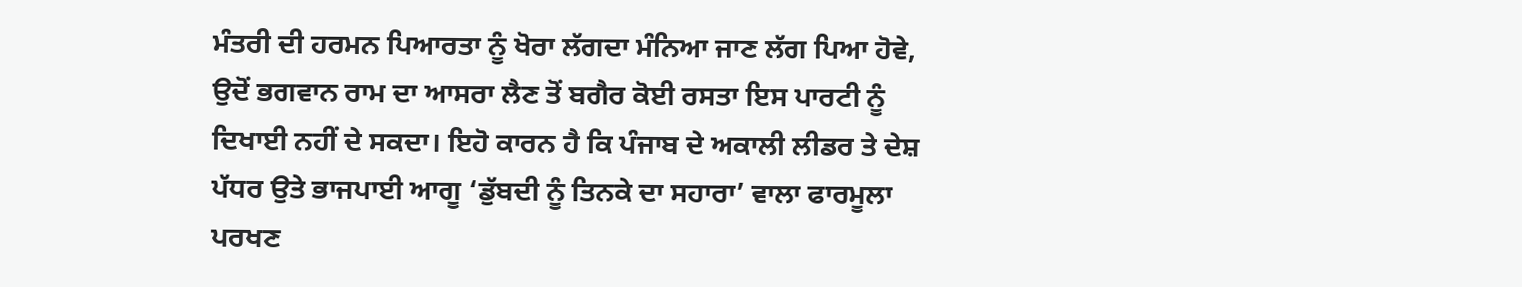ਮੰਤਰੀ ਦੀ ਹਰਮਨ ਪਿਆਰਤਾ ਨੂੰ ਖੋਰਾ ਲੱਗਦਾ ਮੰਨਿਆ ਜਾਣ ਲੱਗ ਪਿਆ ਹੋਵੇ, ਉਦੋਂ ਭਗਵਾਨ ਰਾਮ ਦਾ ਆਸਰਾ ਲੈਣ ਤੋਂ ਬਗੈਰ ਕੋਈ ਰਸਤਾ ਇਸ ਪਾਰਟੀ ਨੂੰ ਦਿਖਾਈ ਨਹੀਂ ਦੇ ਸਕਦਾ। ਇਹੋ ਕਾਰਨ ਹੈ ਕਿ ਪੰਜਾਬ ਦੇ ਅਕਾਲੀ ਲੀਡਰ ਤੇ ਦੇਸ਼ ਪੱਧਰ ਉਤੇ ਭਾਜਪਾਈ ਆਗੂ ‘ਡੁੱਬਦੀ ਨੂੰ ਤਿਨਕੇ ਦਾ ਸਹਾਰਾ’ ਵਾਲਾ ਫਾਰਮੂਲਾ ਪਰਖਣ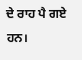ਦੇ ਰਾਹ ਪੈ ਗਏ ਹਨ।